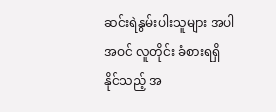ဆင်းရဲနွမ်းပါးသူများ အပါအဝင် လူတိုင်း ခံစားရရှိနိုင်သည့် အ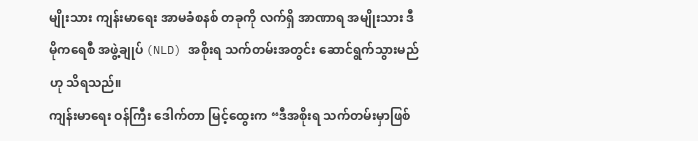မျိုးသား ကျန်းမာရေး အာမခံစနစ် တခုကို လက်ရှိ အာဏာရ အမျိုးသား ဒီမိုကရေစီ အဖွဲ့ချုပ် (NLD) အစိုးရ သက်တမ်းအတွင်း ဆောင်ရွက်သွားမည်ဟု သိရသည်။
ကျန်းမာရေး ဝန်ကြီး ဒေါက်တာ မြင့်ထွေးက “ဒီအစိုးရ သက်တမ်းမှာဖြစ်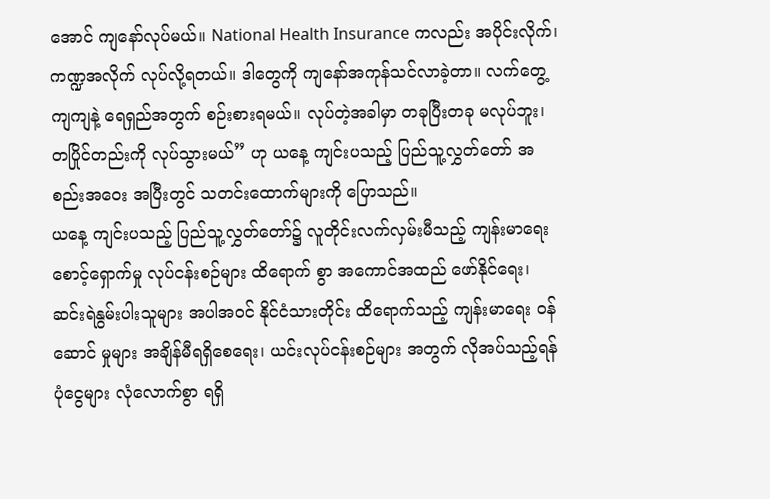အောင် ကျနော်လုပ်မယ်။ National Health Insurance ကလည်း အပိုင်းလိုက်၊ ကဏ္ဍအလိုက် လုပ်လို့ရတယ်။ ဒါတွေကို ကျနော်အကုန်သင်လာခဲ့တာ။ လက်တွေ့ ကျကျနဲ့ ရေရှည်အတွက် စဉ်းစားရမယ်။ လုပ်တဲ့အခါမှာ တခုပြီးတခု မလုပ်ဘူး၊ တပြိုင်တည်းကို လုပ်သွားမယ်” ဟု ယနေ့ ကျင်းပသည့် ပြည်သူ့လွှတ်တော် အစည်းအဝေး အပြီးတွင် သတင်းထောက်များကို ပြောသည်။
ယနေ့ ကျင်းပသည့် ပြည်သူ့လွှတ်တော်၌ လူတိုင်းလက်လှမ်းမီသည့် ကျန်းမာရေး စောင့်ရှောက်မှု လုပ်ငန်းစဉ်များ ထိရောက် စွာ အကောင်အထည် ဖော်နိုင်ရေး၊
ဆင်းရဲနွမ်းပါးသူများ အပါအဝင် နိုင်ငံသားတိုင်း ထိရောက်သည့် ကျန်းမာရေး ဝန်ဆောင် မှုများ အချိန်မီရရှိစေရေး၊ ယင်းလုပ်ငန်းစဉ်များ အတွက် လိုအပ်သည့်ရန်ပုံငွေများ လုံလောက်စွာ ရရှိ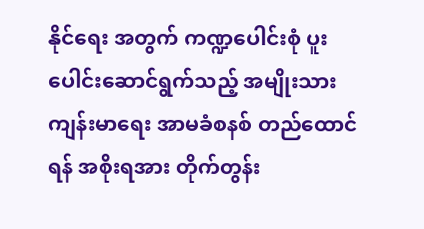နိုင်ရေး အတွက် ကဏ္ဍပေါင်းစုံ ပူးပေါင်းဆောင်ရွက်သည့် အမျိုးသား ကျန်းမာရေး အာမခံစနစ် တည်ထောင်ရန် အစိုးရအား တိုက်တွန်း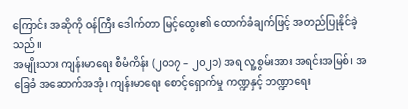ကြောင်း အဆိုကို ဝန်ကြီး ဒေါက်တာ မြင့်ထွေး၏ ထောက်ခံချက်ဖြင့် အတည်ပြုနိုင်ခဲ့သည်။
အမျိုးသား ကျန်းမာရေး စီမံကိန်း (၂၀၁၇ – ၂၀၂၁) အရ လူ့စွမ်းအား အရင်းအမြစ်၊ အခြေခံ အဆောက်အအုံ၊ ကျန်းမာရေး စောင့်ရှောက်မှု ကဏ္ဍနှင့် ဘဏ္ဍာရေး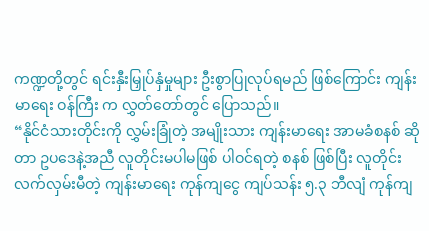ကဏ္ဍတို့တွင် ရင်းနှီးမြှုပ်နှံမှုများ ဦးစွာပြုလုပ်ရမည် ဖြစ်ကြောင်း ကျန်းမာရေး ဝန်ကြီး က လွှတ်တော်တွင် ပြောသည်။
“နိုင်ငံသားတိုင်းကို လွှမ်းခြုံတဲ့ အမျိုးသား ကျန်းမာရေး အာမခံစနစ် ဆိုတာ ဥပဒေနဲ့အညီ လူတိုင်းမပါမဖြစ် ပါဝင်ရတဲ့ စနစ် ဖြစ်ပြီး လူတိုင်းလက်လှမ်းမီတဲ့ ကျန်းမာရေး ကုန်ကျငွေ ကျပ်သန်း ၅.၃ ဘီလျံ ကုန်ကျ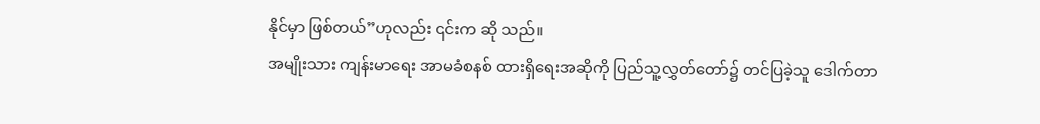နိုင်မှာ ဖြစ်တယ်”ဟုလည်း ၎င်းက ဆို သည်။
အမျိုးသား ကျန်းမာရေး အာမခံစနစ် ထားရှိရေးအဆိုကို ပြည်သူ့လွှတ်တော်၌ တင်ပြခဲ့သူ ဒေါက်တာ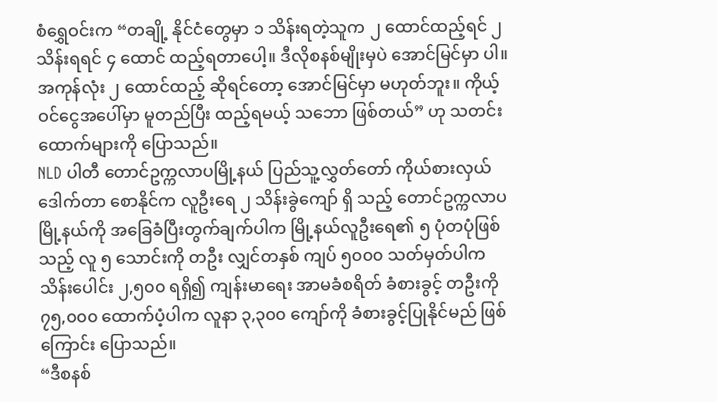စံရွှေဝင်းက “တချို့ နိုင်ငံတွေမှာ ၁ သိန်းရတဲ့သူက ၂ ထောင်ထည့်ရင် ၂ သိန်းရရင် ၄ ထောင် ထည့်ရတာပေါ့။ ဒီလိုစနစ်မျိုးမှပဲ အောင်မြင်မှာ ပါ။ အကုန်လုံး ၂ ထောင်ထည့် ဆိုရင်တော့ အောင်မြင်မှာ မဟုတ်ဘူး။ ကိုယ့်ဝင်ငွေအပေါ်မှာ မူတည်ပြီး ထည့်ရမယ့် သဘော ဖြစ်တယ်” ဟု သတင်းထောက်များကို ပြောသည်။
NLD ပါတီ တောင်ဥက္ကလာပမြို့နယ် ပြည်သူ့လွှတ်တော် ကိုယ်စားလှယ် ဒေါက်တာ စောနိုင်က လူဦးရေ ၂ သိန်းခွဲကျော် ရှိ သည့် တောင်ဥက္ကလာပမြို့နယ်ကို အခြေခံပြီးတွက်ချက်ပါက မြို့နယ်လူဦးရေ၏ ၅ ပုံတပုံဖြစ်သည့် လူ ၅ သောင်းကို တဦး လျှင်တနှစ် ကျပ် ၅၀၀၀ သတ်မှတ်ပါက သိန်းပေါင်း ၂,၅၀၀ ရရှိ၍ ကျန်းမာရေး အာမခံစရိတ် ခံစားခွင့် တဦးကို ၇၅,၀၀၀ ထောက်ပံ့ပါက လူနာ ၃,၃၀၀ ကျော်ကို ခံစားခွင့်ပြုနိုင်မည် ဖြစ်ကြောင်း ပြောသည်။
“ဒီစနစ်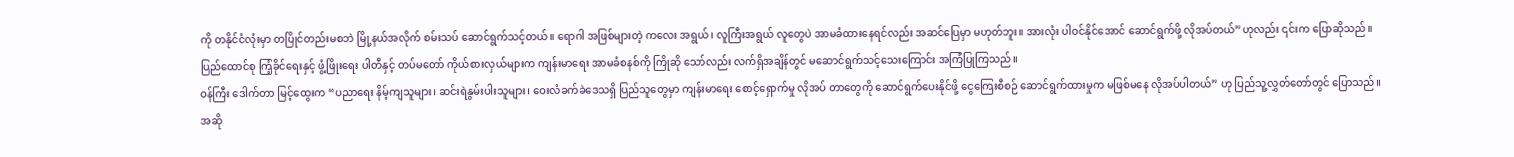ကို တနိုင်ငံလုံးမှာ တပြိုင်တည်းမစဘဲ မြို့နယ်အလိုက် စမ်းသပ် ဆောင်ရွက်သင့်တယ်။ ရောဂါ အဖြစ်များတဲ့ ကလေး အရွယ်၊ လူကြီးအရွယ် လူတွေပဲ အာမခံထားနေရင်လည်း အဆင်ပြေမှာ မဟုတ်ဘူး။ အားလုံး ပါဝင်နိုင်အောင် ဆောင်ရွက်ဖို့ လိုအပ်တယ်”ဟုလည်း ၎င်းက ပြောဆိုသည်။
ပြည်ထောင်စု ကြံ့ခိုင်ရေးနှင့် ဖွံ့ဖြိုးရေး ပါတီနှင့် တပ်မတော် ကိုယ်စားလှယ်များက ကျန်းမာရေး အာမခံစနစ်ကို ကြိုဆို သော်လည်း လက်ရှိအချိန်တွင် မဆောင်ရွက်သင့်သေးကြောင်း အကြံပြုကြသည်။
ဝန်ကြီး ဒေါက်တာ မြင့်ထွေးက “ပညာရေး နိမ့်ကျသူများ၊ ဆင်းရဲနွမ်းပါးသူများ၊ ဝေးလံခက်ခဲဒေသရှိ ပြည်သူတွေမှာ ကျန်းမာရေး စောင့်ရှောက်မှု လိုအပ် တာတွေကို ဆောင်ရွက်ပေးနိုင်ဖို့ ငွေကြေးစီစဉ် ဆောင်ရွက်ထားမှုက မဖြစ်မနေ လိုအပ်ပါတယ်” ဟု ပြည်သူ့လွှတ်တော်တွင် ပြောသည်။
အဆို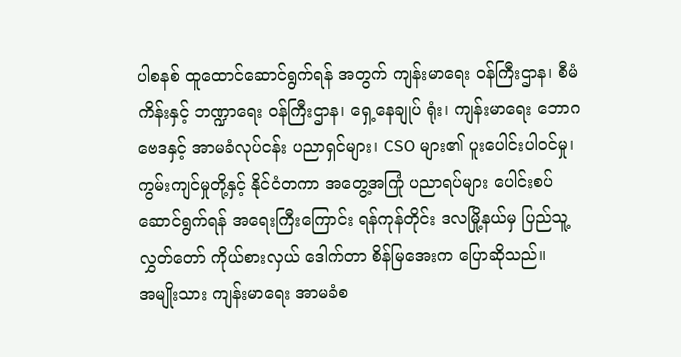ပါစနစ် ထူထောင်ဆောင်ရွက်ရန် အတွက် ကျန်းမာရေး ဝန်ကြီးဌာန၊ စီမံကိန်းနှင့် ဘဏ္ဍာရေး ဝန်ကြီးဌာန၊ ရှေ့နေချုပ် ရုံး၊ ကျန်းမာရေး ဘောဂဗေဒနှင့် အာမခံလုပ်ငန်း ပညာရှင်များ၊ CSO များ၏ ပူးပေါင်းပါဝင်မှု၊ ကွမ်းကျင်မှုတို့နှင့် နိုင်ငံတကာ အတွေ့အကြုံ ပညာရပ်များ ပေါင်းစပ် ဆောင်ရွက်ရန် အရေးကြီးကြောင်း ရန်ကုန်တိုင်း ဒလမြို့နယ်မှ ပြည်သူ့လွှတ်တော် ကိုယ်စားလှယ် ဒေါက်တာ စိန်မြအေးက ပြောဆိုသည်။
အမျိုးသား ကျန်းမာရေး အာမခံစ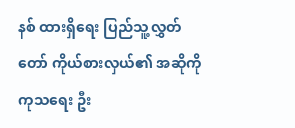နစ် ထားရှိရေး ပြည်သူ့လွှတ်တော် ကိုယ်စားလှယ်၏ အဆိုကို ကုသရေး ဦး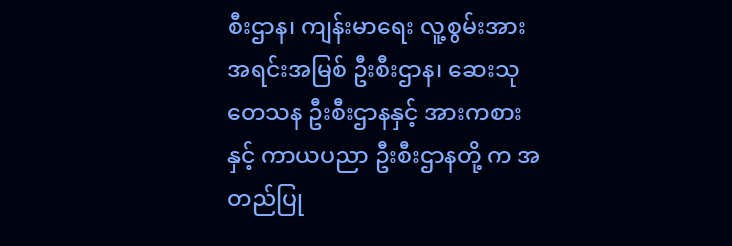စီးဌာန၊ ကျန်းမာရေး လူ့စွမ်းအား အရင်းအမြစ် ဦးစီးဌာန၊ ဆေးသုတေသန ဦးစီးဌာနနှင့် အားကစားနှင့် ကာယပညာ ဦးစီးဌာနတို့ က အတည်ပြု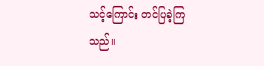သင့်ကြောင်း တင်ပြခဲ့ကြသည်။